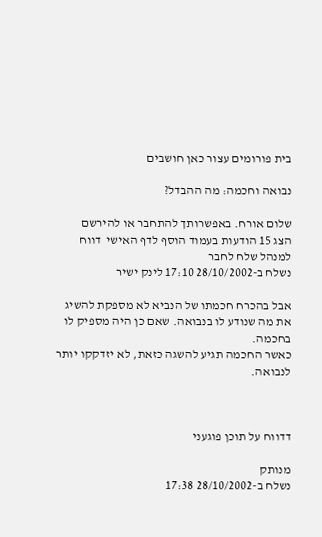בית פורומים עצור כאן חושבים

נבואה וחכמה: מה ההבדל?

שלום אורח. באפשרותך להתחבר או להירשם
הצג 15 הודעות בעמוד הוסף לדף האישי  דווח למנהל שלח לחבר
נשלח ב-28/10/2002 17:10 לינק ישיר

אבל בהכרח חכמתו של הנביא לא מספקת להשיג את מה שנודע לו בנבואה. שאם כן היה מספיק לו בחכמה.
כאשר החכמה תגיע להשגה כזאת, לא יזדקקו יותר לנבואה.



דדווח על תוכן פוגעני

מנותק
נשלח ב-28/10/2002 17:38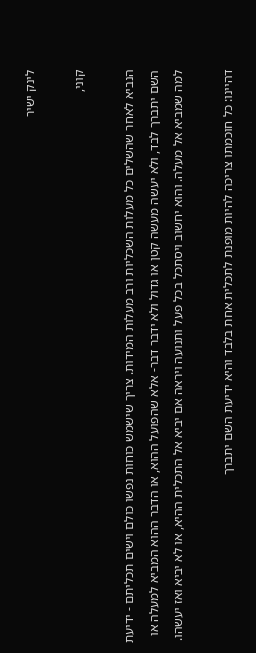לינק ישיר

קוני,

הנביא לאחר שהשלים כל מעלות השכליות ורב מעלות המידות. צריך שישמש כוחות נפשו כולם וישים תכליתם - ידיעת השם יתברך לבד, ולא יעשה מעשה קטן או גדול ולא ידבר דבר- אלא שהפועל ההוא, או הדבר ההוא המביא למעלה או למה שמביא אל מעלה. והוא יחשוב ויסתכל בכל פעל ותנועה ויראה אם יביא אל התכלית ההיא, או לא יביא ואז יעשהו.

דהיינו: כל חוכמתו צריכה להיות מופנת לתכלית אחת בלבד והיא ידיעת השם יתברך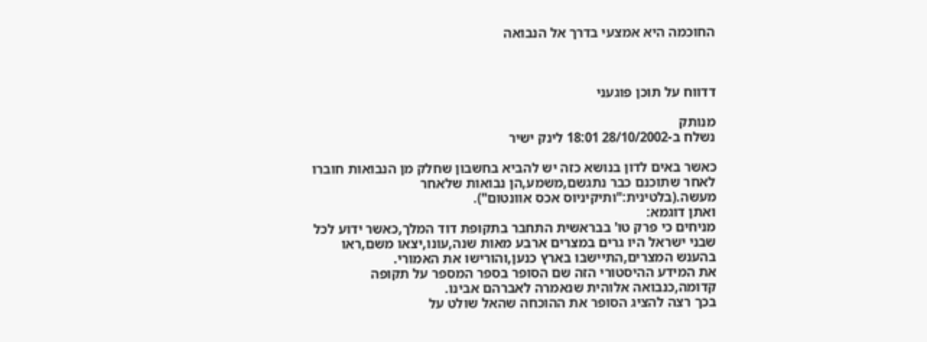החוכמה היא אמצעי בדרך אל הנבואה



דדווח על תוכן פוגעני

מנותק
נשלח ב-28/10/2002 18:01 לינק ישיר

כאשר באים לדון בנושא כזה יש להביא בחשבון שחלק מן הנבואות חוברו לאחר שתוכנם כבר נתגשם,משמע,הן נבואות שלאחר מעשה.(בלטינית:"ותיקיניוס אכס אוונטום").
ואתן דוגמא:
מניחים כי פרק טו' בבראשית התחבר בתקופת דוד המלך,כאשר ידוע לכל שבני ישראל היו גרים במצרים ארבע מאות שנה,עונו,יצאו משם,ראו בהענש המצרים,התיישבו בארץ כנען,והורישו את האמורי.
את המידע ההיסטורי הזה שם הסופר בספר המספר על תקופה קדומה,כנבואה אלוהית שנאמרה לאברהם אבינו.
בכך רצה להציג הסופר את ההוכחה שהאל שולט על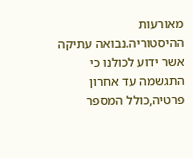מאורעות ההיסטוריה.נבואה עתיקה אשר ידוע לכולנו כי התגשמה עד אחרון פרטיה,כולל המספר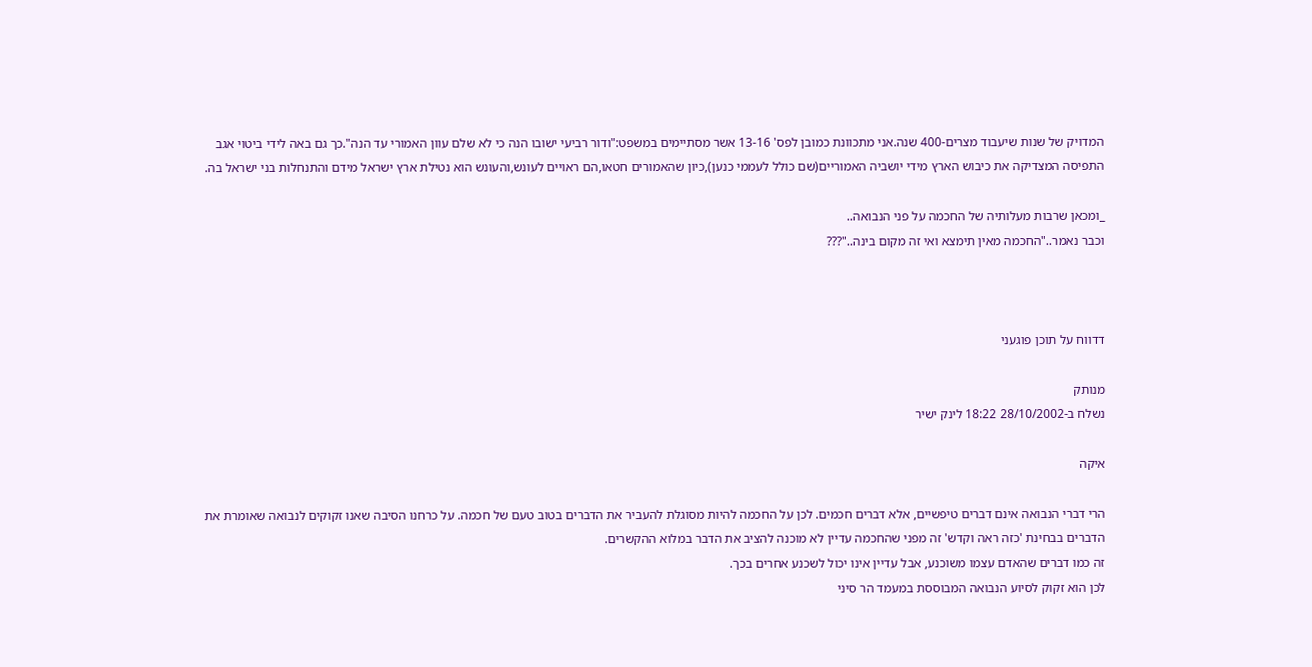המדויק של שנות שיעבוד מצרים-400 שנה.אני מתכוונת כמובן לפס' 13-16 אשר מסתיימים במשפט:"ודור רביעי ישובו הנה כי לא שלם עוון האמורי עד הנה".כך גם באה לידי ביטוי אגב התפיסה המצדיקה את כיבוש הארץ מידי יושביה האמוריים(שם כולל לעממי כנען),כיון שהאמורים חטאו,הם ראויים לעונש,והעונש הוא נטילת ארץ ישראל מידם והתנחלות בני ישראל בה.

_ומכאן שרבות מעלותיה של החכמה על פני הנבואה..
וכבר נאמר.."החכמה מאין תימצא ואי זה מקום בינה.."???



דדווח על תוכן פוגעני

מנותק
נשלח ב-28/10/2002 18:22 לינק ישיר

איקה

הרי דברי הנבואה אינם דברים טיפשיים, אלא דברים חכמים. לכן על החכמה להיות מסוגלת להעביר את הדברים בטוב טעם של חכמה. על כרחנו הסיבה שאנו זקוקים לנבואה שאומרת את הדברים בבחינת 'כזה ראה וקדש' זה מפני שהחכמה עדיין לא מוכנה להציב את הדבר במלוא ההקשרים.
זה כמו דברים שהאדם עצמו משוכנע, אבל עדיין אינו יכול לשכנע אחרים בכך.
לכן הוא זקוק לסיוע הנבואה המבוססת במעמד הר סיני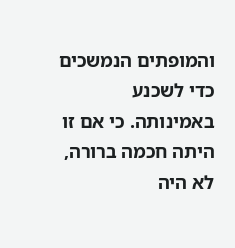והמופתים הנמשכים כדי לשכנע באמינותה. כי אם זו היתה חכמה ברורה, לא היה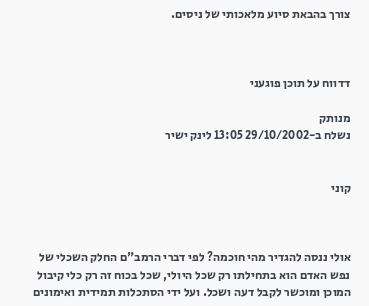צורך בהבאת סיוע מלאכותי של ניסים.



דדווח על תוכן פוגעני

מנותק
נשלח ב-29/10/2002 13:05 לינק ישיר


קוני



אולי ננסה להגדיר מהי חוכמה? לפי דברי הרמב"ם החלק השכלי של נפש האדם הוא בתחילתו רק שכל היולי, שכל בכוח זה רק כלי קיבול המוכן ומוכשר לקבל דעה ושכל. ועל ידי הסתכלות תמידית ואימונים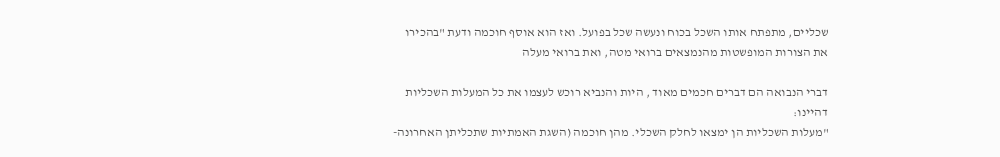שכליים, מתפתח אותו השכל בכוח ונעשה שכל בפועל. ואז הוא אוסף חוכמה ודעת "בהכירו את הצורות המופשטות מהנמצאים ברואי מטה, ואת ברואי מעלה

דברי הנבואה הם דברים חכמים מאוד , היות והנביא רוכש לעצמו את כל המעלות השכליות דהיינו:
"מעלות השכליות הן ימצאו לחלק השכלי. מהן חוכמה (השגת האמתיות שתכליתן האחרונה-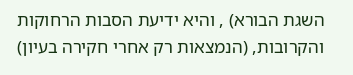השגת הבורא) , והיא ידיעת הסבות הרחוקות והקרובות, (הנמצאות רק אחרי חקירה בעיון)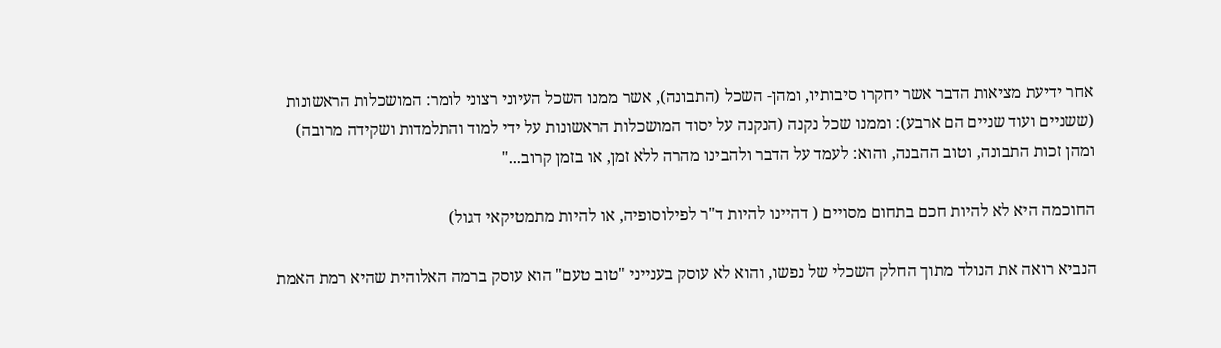אחר ידיעת מציאות הדבר אשר יחקרו סיבותיו, ומהן- השכל (התבונה), אשר ממנו השכל העיוני רצוני לומר: המושכלות הראשונות (ששניים ועוד שניים הם ארבע): וממנו שכל נקנה (הנקנה על יסוד המושכלות הראשונות על ידי למוד והתלמדות ושקידה מרובה) ומהן זכות התבונה, וטוב ההבנה, והוא: לעמד על הדבר ולהבינו מהרה ללא זמן, או בזמן קרוב..."

החוכמה היא לא להיות חכם בתחום מסויים ( דהיינו להיות ד"ר לפילוסופיה, או להיות מתמטיקאי דגול)

הנביא רואה את הנולד מתוך החלק השכלי של נפשו, והוא לא עוסק בענייני "טוב טעם" הוא עוסק ברמה האלוהית שהיא רמת האמת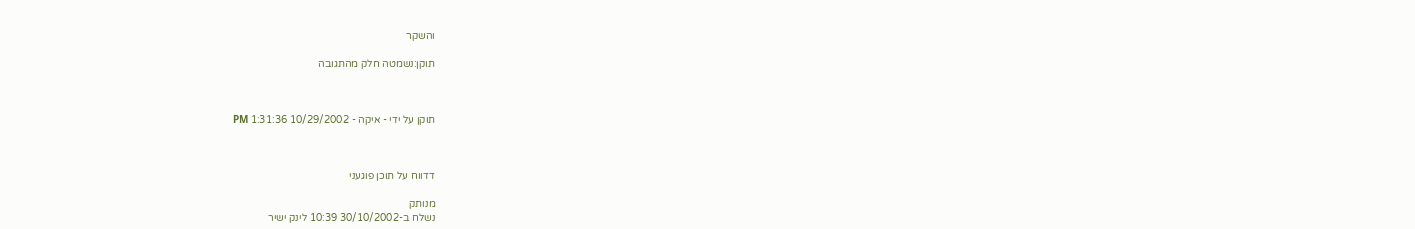והשקר

תוקן:נשמטה חלק מהתגובה



תוקן על ידי - איקה - 10/29/2002 1:31:36 PM



דדווח על תוכן פוגעני

מנותק
נשלח ב-30/10/2002 10:39 לינק ישיר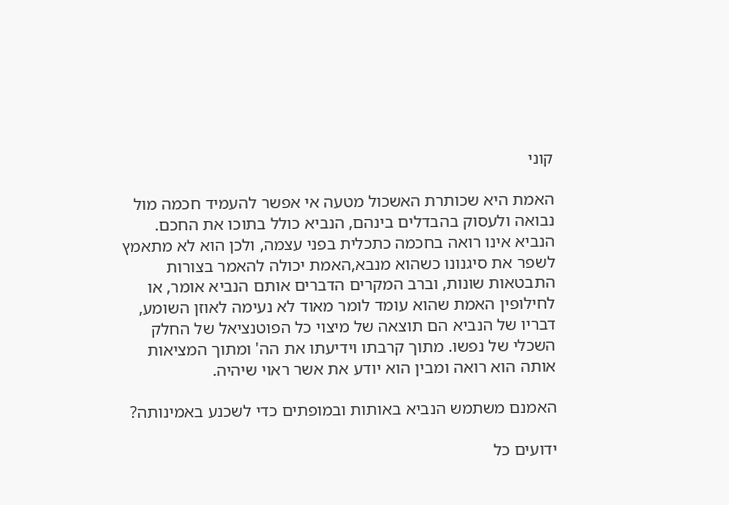קוני

האמת היא שכותרת האשכול מטעה אי אפשר להעמיד חכמה מול נבואה ולעסוק בהבדלים בינהם, הנביא כולל בתוכו את החכם.
הנביא אינו רואה בחכמה כתכלית בפני עצמה, ולכן הוא לא מתאמץ לשפר את סיגנונו כשהוא מנבא,האמת יכולה להאמר בצורות התבטאות שונות, וברב המקרים הדברים אותם הנביא אומר, או לחילופין האמת שהוא עומד לומר מאוד לא נעימה לאוזן השומע, דבריו של הנביא הם תוצאה של מיצוי כל הפוטנציאל של החלק השכלי של נפשו. מתוך קרבתו וידיעתו את הה' ומתוך המציאות אותה הוא רואה ומבין הוא יודע את אשר ראוי שיהיה.

האמנם משתמש הנביא באותות ובמופתים כדי לשכנע באמינותה?

ידועים כל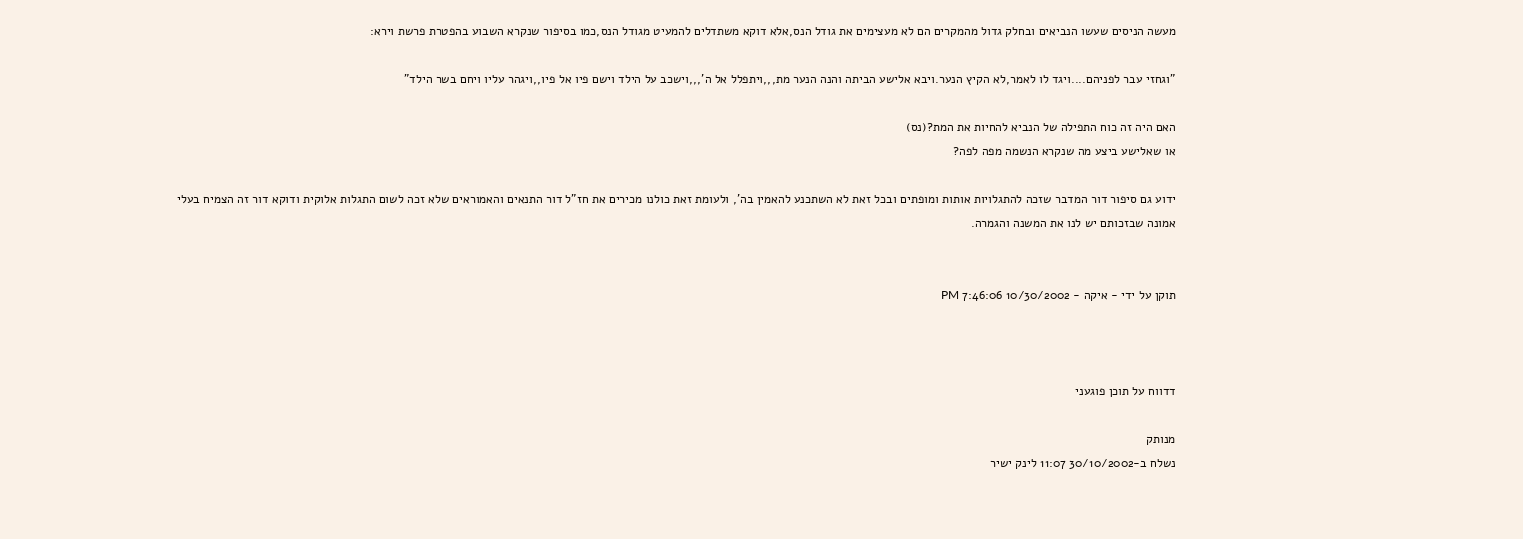מעשה הניסים שעשו הנביאים ובחלק גדול מהמקרים הם לא מעצימים את גודל הנס,אלא דוקא משתדלים להמעיט מגודל הנס,כמו בסיפור שנקרא השבוע בהפטרת פרשת וירא:

"וגחזי עבר לפניהם....ויגד לו לאמר,לא הקיץ הנער.ויבא אלישע הביתה והנה הנער מת,,,ויתפלל אל ה',,,וישכב על הילד וישם פיו אל פיו,,ויגהר עליו ויחם בשר הילד"

האם היה זה כוח התפילה של הנביא להחיות את המת?(נס)
או שאלישע ביצע מה שנקרא הנשמה מפה לפה?

ידוע גם סיפור דור המדבר שזכה להתגלויות אותות ומופתים ובכל זאת לא השתכנע להאמין בה', ולעומת זאת כולנו מכירים את חז"ל דור התנאים והאמוראים שלא זכה לשום התגלות אלוקית ודוקא דור זה הצמיח בעלי אמונה שבזכותם יש לנו את המשנה והגמרה.


תוקן על ידי - איקה - 10/30/2002 7:46:06 PM



דדווח על תוכן פוגעני

מנותק
נשלח ב-30/10/2002 11:07 לינק ישיר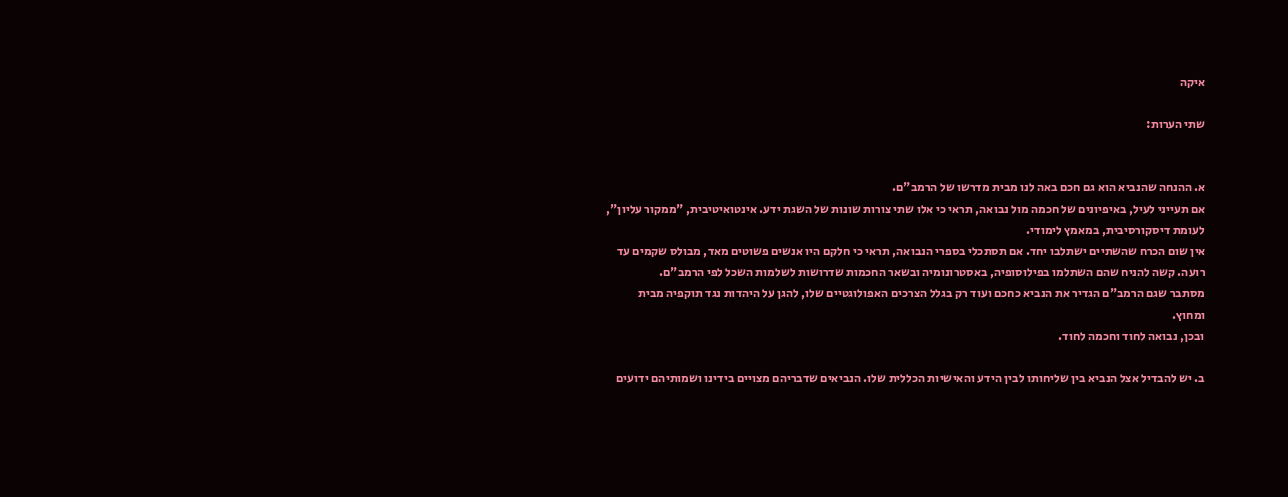איקה

שתי הערות:


א. ההנחה שהנביא הוא גם חכם באה לנו מבית מדרשו של הרמב"ם.
אם תעייני לעיל, באיפיונים של חכמה מול נבואה, תראי כי אלו שתי צורות שונות של השגת ידע. אינטואיטיבית, "ממקור עליון", לעומת דיסקורסיבית, במאמץ לימודי.
אין שום הכרח שהשתיים ישתלבו יחד. אם תסתכלי בספרי הנבואה, תראי כי חלקם היו אנשים פשוטים מאד, מבולס שקמים עד רועה. קשה להניח שהם השתלמו בפילוסופיה, באסטרונומיה ובשאר החכמות שדרושות לשלמות השכל לפי הרמב"ם.
מסתבר שגם הרמב"ם הגדיר את הנביא כחכם ועוד רק בגלל הצרכים האפולוגטיים שלו, להגן על היהדות נגד תוקפיה מבית ומחוץ.
ובכן, נבואה לחוד וחכמה לחוד.

ב. יש להבדיל אצל הנביא בין שליחותו לבין הידע והאישיות הכללית שלו. הנביאים שדבריהם מצויים בידינו ושמותיהם ידועים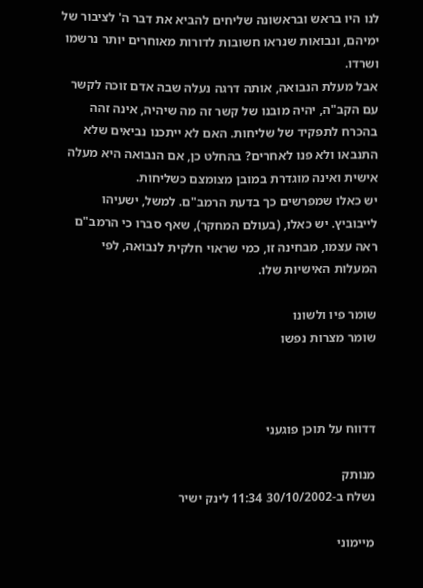לנו היו בראש ובראשונה שליחים להביא את דבר ה' לציבור של ימיהם, ונבואות שנראו חשובות לדורות מאוחרים יותר נרשמו ושרדו.
אבל מעלת הנבואה, אותה דרגה נעלה שבה אדם זוכה לקשר עם הקב"ה, יהיה מובנו של קשר זה מה שיהיה, אינה זהה בהכרח לתפקיד של שליחות. האם לא ייתכנו נביאים שלא התנבאו ולא פנו לאחרים? בהחלט כן, אם הנבואה היא מעלה אישית ואינה מוגדרת במובן מצומצם כשליחות.
יש כאלו שמפרשים כך בדעת הרמב"ם. למשל, ישעיהו לייבוביץ. יש כאלו, (בעולם המחקר), שאף סברו כי הרמב"ם ראה עצמו, מבחינה זו, כמי שראוי חלקית לנבואה, לפי המעלות האישיות שלו.

שומר פיו ולשונו
שומר מצרות נפשו



דדווח על תוכן פוגעני

מנותק
נשלח ב-30/10/2002 11:34 לינק ישיר

מיימוני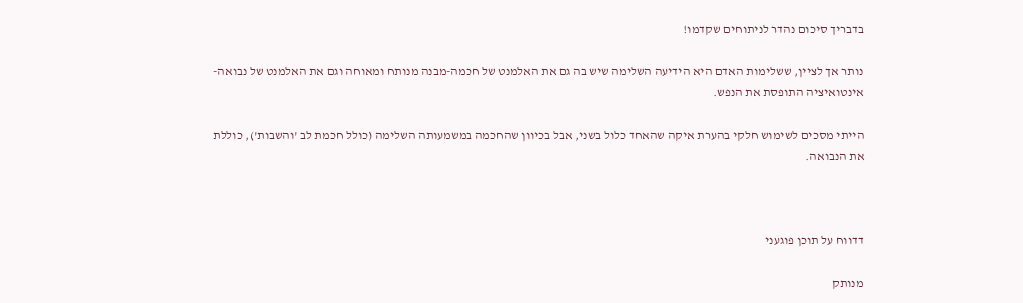בדבריך סיכום נהדר לניתוחים שקדמו!

נותר אך לציין, ששלימות האדם היא הידיעה השלימה שיש בה גם את האלמנט של חכמה-מבנה מנותח ומאוחה וגם את האלמנט של נבואה-אינטואיציה התופסת את הנפש.

הייתי מסכים לשימוש חלקי בהערת איקה שהאחד כלול בשני, אבל בכיוון שהחכמה במשמעותה השלימה (כולל חכמת לב 'והשבות'), כוללת את הנבואה.



דדווח על תוכן פוגעני

מנותק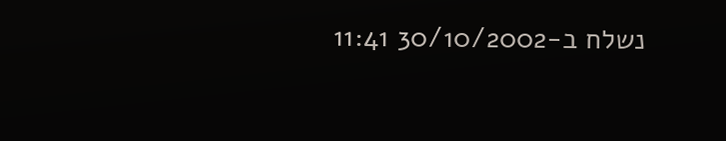נשלח ב-30/10/2002 11:41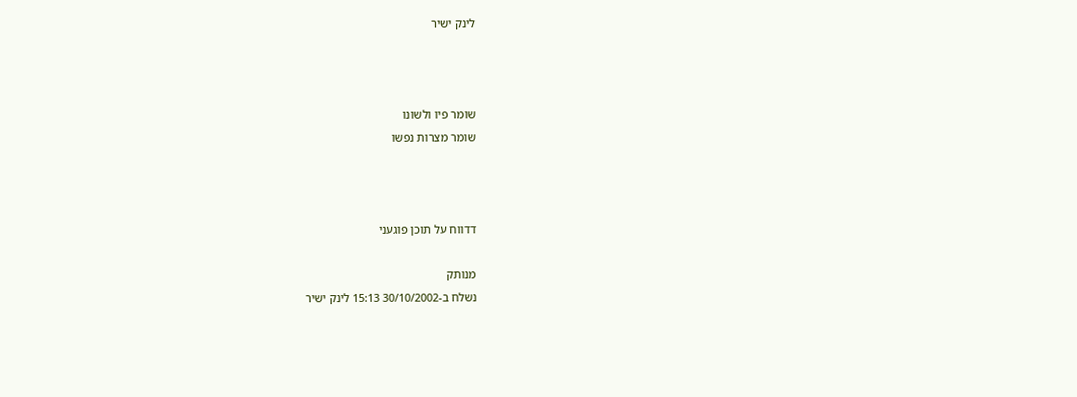לינק ישיר



שומר פיו ולשונו
שומר מצרות נפשו



דדווח על תוכן פוגעני

מנותק
נשלח ב-30/10/2002 15:13 לינק ישיר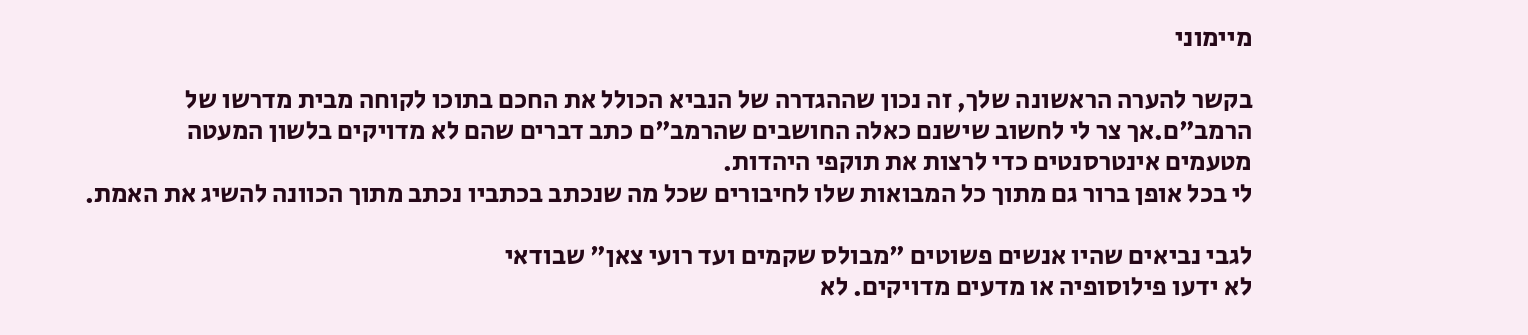מיימוני

בקשר להערה הראשונה שלך, זה נכון שההגדרה של הנביא הכולל את החכם בתוכו לקוחה מבית מדרשו של הרמב"ם.אך צר לי לחשוב שישנם כאלה החושבים שהרמב"ם כתב דברים שהם לא מדויקים בלשון המעטה
מטעמים אינטרסנטים כדי לרצות את תוקפי היהדות.
לי בכל אופן ברור גם מתוך כל המבואות שלו לחיבורים שכל מה שנכתב בכתביו נכתב מתוך הכוונה להשיג את האמת.

לגבי נביאים שהיו אנשים פשוטים "מבולס שקמים ועד רועי צאן" שבודאי
לא ידעו פילוסופיה או מדעים מדויקים. לא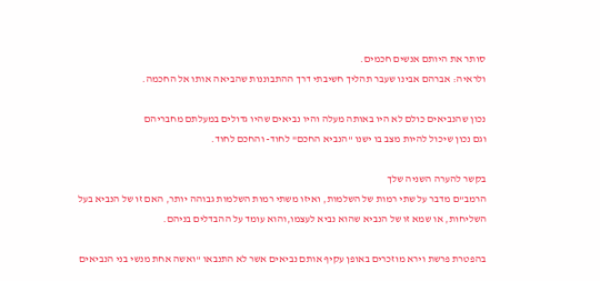סותר את היותם אנשים חכמים.
ולראיה: אברהם אבינו שעבר תהליך חשיבתי דרך ההתבוננות שהביאה אותו אל החכמה.

נכון שהנביאים כולם לא היו באותה מעלה והיו נביאים שהיו גדולים במעלתם מחבריהם
וגם נכון שיכול להיות מצב בו ישנו "הנביא החכם" לחוד- והחכם לחוד.

בקשר להערה השניה שלך
הרמב"ם מדבר על שתי רמות של השלמות, ואיזו משתי רמות השלמות גבוהה יותר, האם זו של הנביא בעל השליחות, או שמא זו של הנביא שהוא נביא לעצמו,והוא עומד על ההבדלים בניהם.

בהפטרת פרשת וירא מוזכרים באופן עקיף אותם נביאים אשר לא התנבאו "ואשה אחת מנשי בני הנביאים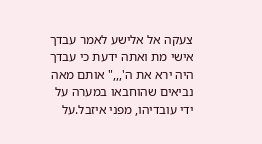צעקה אל אלישע לאמר עבדך אישי מת ואתה ידעת כי עבדך היה ירא את ה',,," אותם מאה נביאים שהוחבאו במערה על ידי עובדיהו, מפני איזבל.על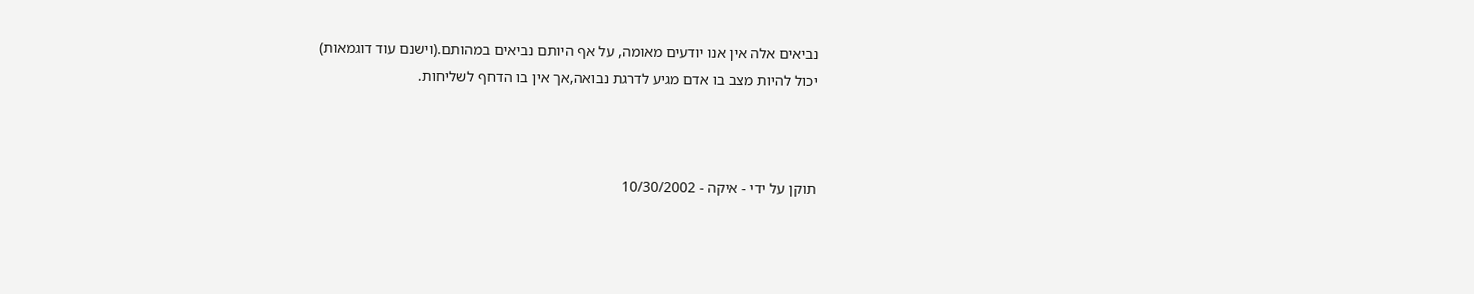נביאים אלה אין אנו יודעים מאומה, על אף היותם נביאים במהותם.(וישנם עוד דוגמאות)
יכול להיות מצב בו אדם מגיע לדרגת נבואה,אך אין בו הדחף לשליחות.



תוקן על ידי - איקה - 10/30/2002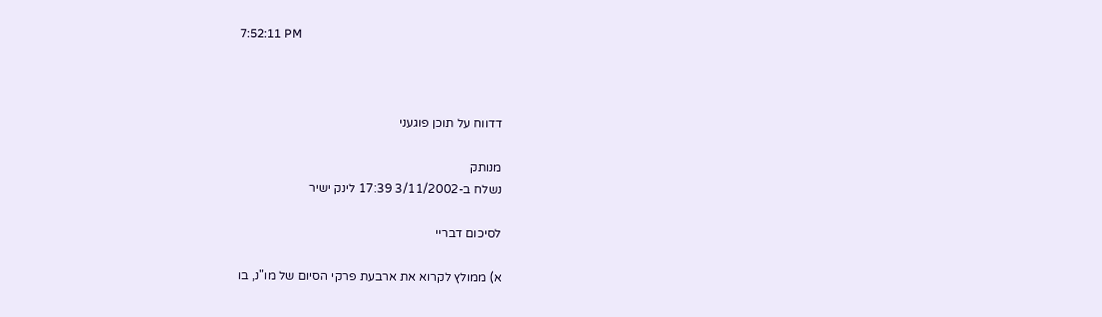7:52:11 PM



דדווח על תוכן פוגעני

מנותק
נשלח ב-3/11/2002 17:39 לינק ישיר

לסיכום דבריי

א) ממולץ לקרוא את ארבעת פרקי הסיום של מו"נ, בו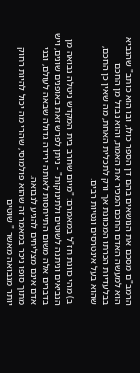הרמב"ם מסכם את הנושאים בהם דן הספר כולו, ובו הוא כותב" שהנביא הוא למעשה האדם החכם המכיר את האמת, והוא נבדל מן החכם בבלעדיות הכרתו המכוונת אך ורק לתכלית האחת, מה שאין כן החכם, שהוא בעל אינטרסים ונטיות רבים.

ב) מהי כוונת חז"ל במאמרם: "מיום שחרב בית המקדש ניטלה נבואה מן הנביאים וניתנה לשוטים ולתינוקות" - ניתן לפרש זאת באופנים שונים, ויש בדברים אלה משום התייחסות לאותה ירידה גדולה שבאה לעולם, ובני אדם אינם מצליחים להגיע לנבואה.
מתוך סופו ניכר במאמר זה שהוא פולמוסי, שהרי מה יכול להיות רחוק יותר מנבואה מאשר " שוטים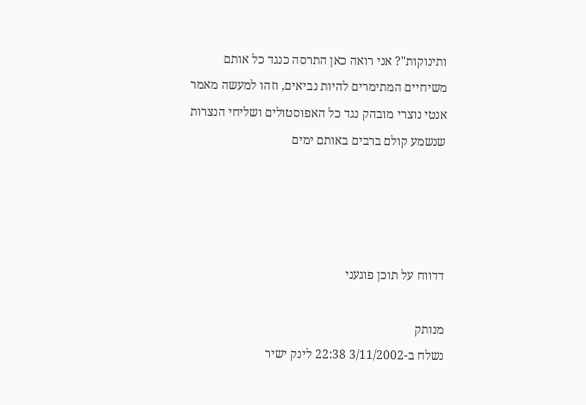ותינוקות"? אני רואה כאן התרסה כנגד כל אותם משיחיים המתימרים להיות נביאים, וזהו למעשה מאמר אנטי נוצרי מובהק נגד כל האפוסטולים ושליחי הנצרות שנשמע קולם ברבים באותם ימים




דדווח על תוכן פוגעני

מנותק
נשלח ב-3/11/2002 22:38 לינק ישיר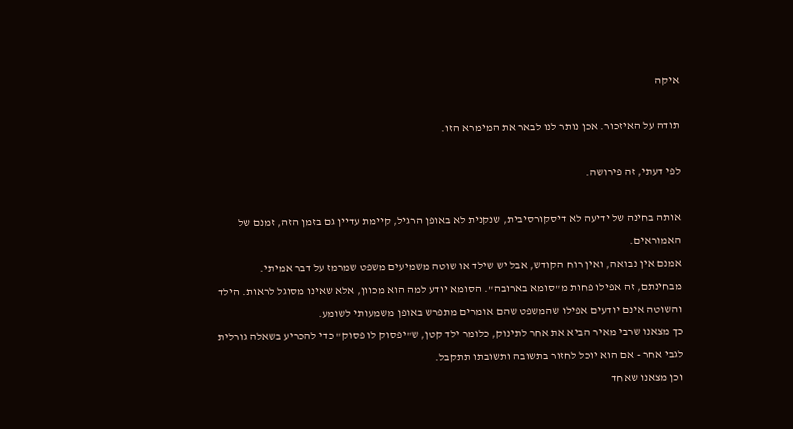איקה

תודה על האיזכור. אכן נותר לנו לבאר את המימרא הזו.

לפי דעתי, זה פירושה.

אותה בחינה של ידיעה לא דיסקורסיבית, שנקנית לא באופן הרגיל, קיימת עדיין גם בזמן הזה, זמנם של האמוראים.
אמנם אין נבואה, ואין רוח הקודש, אבל יש שילד או שוטה משמיעים משפט שמרמז על דבר אמיתי.
מבחינתם, זה אפילו פחות מ"סומא בארובה". הסומא יודע למה הוא מכוון, אלא שאינו מסוגל לראות. הילד והשוטה אינם יודעים אפילו שהמשפט שהם אומרים מתפרש באופן משמעותי לשומע.
כך מצאנו שרבי מאיר הביא את אחר לתינוק, כלומר ילד קטן, ש"יפסוק לו פסוק" כדי להכריע בשאלה גורלית לגבי אחר - אם הוא יוכל לחזור בתשובה ותשובתו תתקבל.
וכן מצאנו שאחד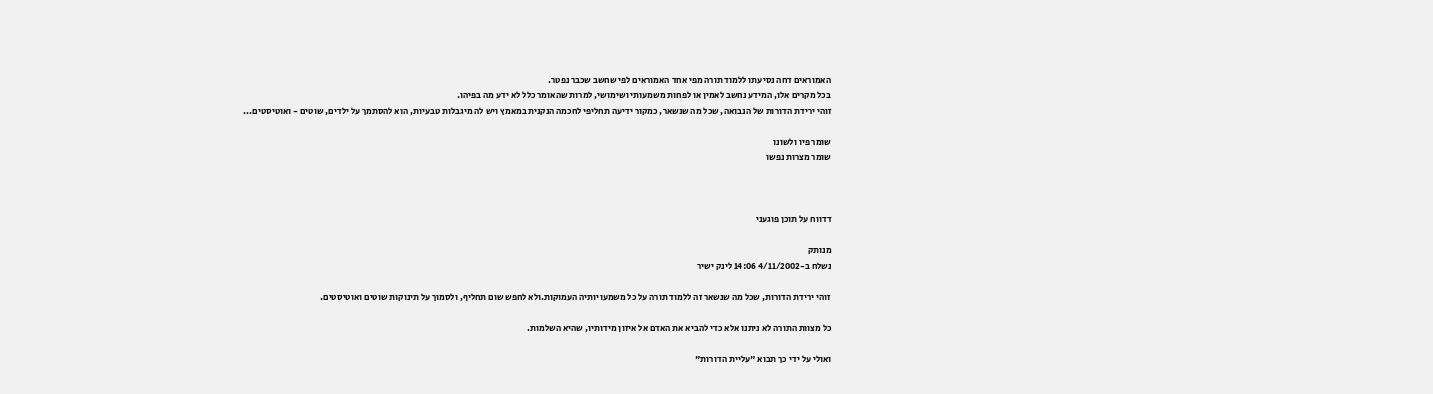האמוראים דחה נסיעתו ללמוד תורה מפי אחד האמוראים לפי שחשב שכבר נפטר.
בכל מקרים אלו, המידע נחשב לאמין או לפחות משמעותי ושימושי, למרות שהאומר כלל לא ידע מה בפיהו.
זוהי ירידת הדורות של הנבואה, שכל מה שנשאר, כמקור ידיעה תחליפי לחכמה הנקנית במאמץ ויש לה מיגבלות טבעיות, הוא להסתמך על ילדים, שוטים - ואוטיסטים...

שומר פיו ולשונו
שומר מצרות נפשו



דדווח על תוכן פוגעני

מנותק
נשלח ב-4/11/2002 14:06 לינק ישיר

זוהי ירידת הדורות, שכל מה שנשאר זה ללמוד תורה על כל משמעויותיה העמוקות.ולא לחפש שום תחליף, ולסמוך על תינוקות שוטים ואוטיסטים.

כל מצוות התורה לא ניתנו אלא כדי להביא את האדם אל איזון מידותיו, שהיא השלמות.

ואולי על ידי כך תבוא "עליית הדורות"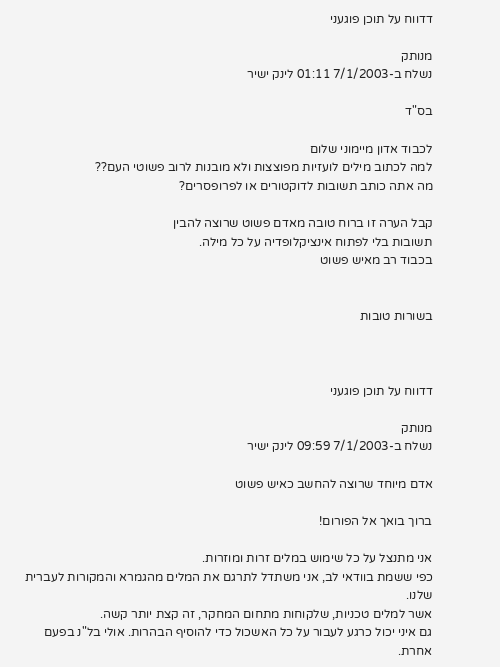דדווח על תוכן פוגעני

מנותק
נשלח ב-7/1/2003 01:11 לינק ישיר

בס"ד

לכבוד אדון מיימוני שלום
למה לכתוב מילים לועזיות מפוצצות ולא מובנות לרוב פשוטי העם??
מה אתה כותב תשובות לדוקטורים או לפרופסרים?

קבל הערה זו ברוח טובה מאדם פשוט שרוצה להבין
תשובות בלי לפתוח אינציקלופדיה על כל מילה.
בכבוד רב מאיש פשוט


בשורות טובות



דדווח על תוכן פוגעני

מנותק
נשלח ב-7/1/2003 09:59 לינק ישיר

אדם מיוחד שרוצה להחשב כאיש פשוט

ברוך בואך אל הפורום!

אני מתנצל על כל שימוש במלים זרות ומוזרות.
כפי ששמת בוודאי לב, אני משתדל לתרגם את המלים מהגמרא והמקורות לעברית שלנו.
אשר למלים טכניות, שלקוחות מתחום המחקר, זה קצת יותר קשה.
גם איני יכול כרגע לעבור על כל האשכול כדי להוסיף הבהרות. אולי בל"נ בפעם אחרת.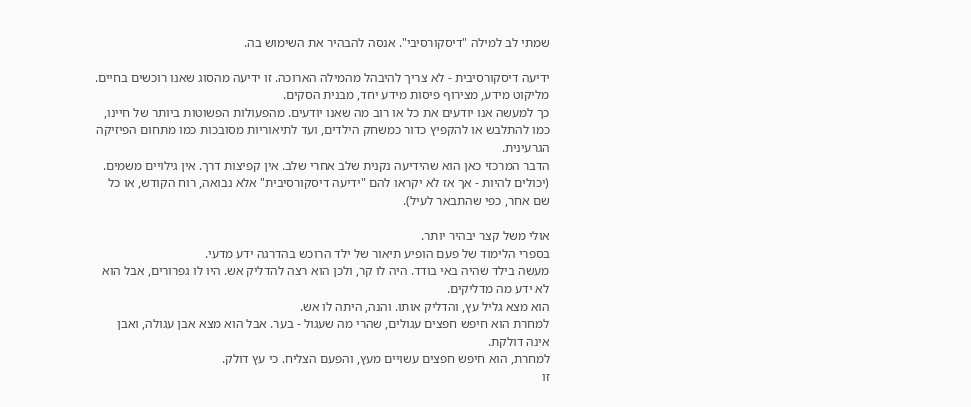שמתי לב למילה "דיסקורסיבי". אנסה להבהיר את השימוש בה.

ידיעה דיסקורסיבית - לא צריך להיבהל מהמילה הארוכה. זו ידיעה מהסוג שאנו רוכשים בחיים. מליקוט מידע, מצירוף פיסות מידע יחד, מבנית הסקים.
כך למעשה אנו יודעים את כל או רוב מה שאנו יודעים. מהפעולות הפשוטות ביותר של חיינו, כמו להתלבש או להקפיץ כדור כמשחק הילדים, ועד לתיאוריות מסובכות כמו מתחום הפיזיקה הגרעינית.
הדבר המרכזי כאן הוא שהידיעה נקנית שלב אחרי שלב. אין קפיצות דרך. אין גילויים משמים. (יכולים להיות - אך אז לא יקראו להם "ידיעה דיסקורסיבית" אלא נבואה, רוח הקודש, או כל שם אחר, כפי שהתבאר לעיל).

אולי משל קצר יבהיר יותר.
בספרי הלימוד של פעם הופיע תיאור של ילד הרוכש בהדרגה ידע מדעי.
מעשה בילד שהיה באי בודד. היה לו קר, ולכן הוא רצה להדליק אש. היו לו גפרורים, אבל הוא לא ידע מה מדליקים.
הוא מצא גליל עץ, והדליק אותו. והנה, היתה לו אש.
למחרת הוא חיפש חפצים עגולים, שהרי מה שעגול - בער. אבל הוא מצא אבן עגולה, ואבן אינה דולקת.
למחרת, הוא חיפש חפצים עשויים מעץ, והפעם הצליח. כי עץ דולק.
זו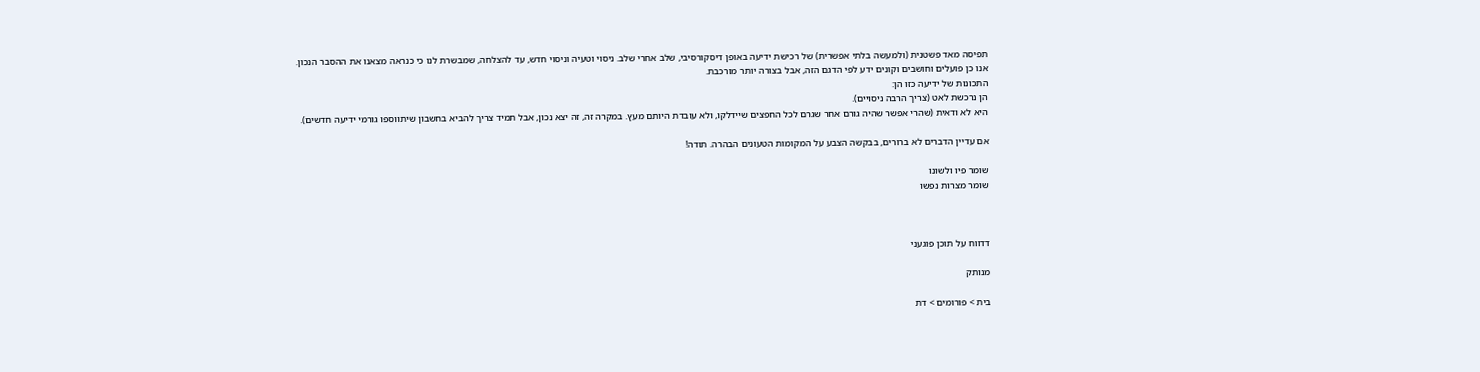תפיסה מאד פשטנית (ולמעשה בלתי אפשרית) של רכישת ידיעה באופן דיסקורסיבי, שלב אחרי שלב. ניסוי וטעיה וניסוי חדש, עד להצלחה, שמבשרת לנו כי כנראה מצאנו את ההסבר הנכון.
אנו כן פועלים וחושבים וקונים ידע לפי הדגם הזה, אבל בצורה יותר מורכבת.
התכונות של ידיעה כזו הן:
הן נרכשת לאט (צריך הרבה ניסויים).
היא לא ודאית (שהרי אפשר שהיה גורם אחר שגרם לכל החפצים שיידלקו, ולא עובדת היותם מעץ. במקרה זה, זה יצא נכון, אבל תמיד צריך להביא בחשבון שיתווספו גורמי ידיעה חדשים).

אם עדיין הדברים לא ברורים, בבקשה הצבע על המקומות הטעונים הבהרה. תודה!

שומר פיו ולשונו
שומר מצרות נפשו



דדווח על תוכן פוגעני

מנותק

בית > פורומים > דת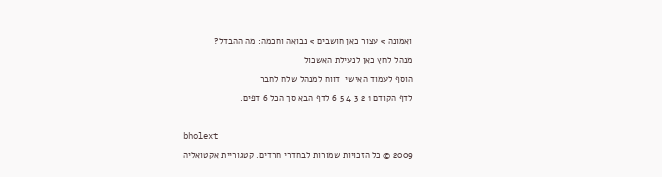ואמונה > עצור כאן חושבים > נבואה וחכמה: מה ההבדל?
מנהל לחץ כאן לנעילת האשכול
הוסף לעמוד האישי  דווח למנהל שלח לחבר
לדף הקודם 1 2 3 4 5 6 לדף הבא סך הכל 6 דפים.

bholext
2009 © כל הזכויות שמורות לבחדרי חרדים. קטגוריית אקטואליה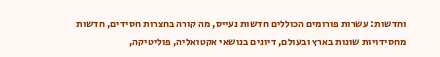וחדשות: עשרות פורומים הכוללים חדשות נעייס, מה קורה בחצרות חסידים, חדשות מחסידויות שונות בארץ ובעולם, דיונים בנושאי אקטואליה, פוליטיקה,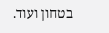בטחון ועוד.